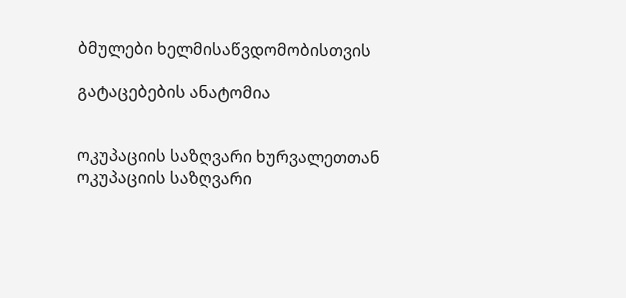ბმულები ხელმისაწვდომობისთვის

გატაცებების ანატომია


ოკუპაციის საზღვარი ხურვალეთთან
ოკუპაციის საზღვარი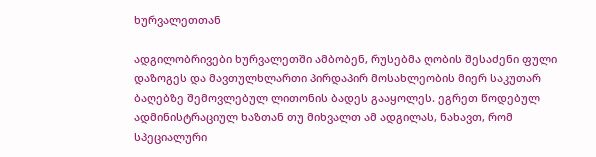ხურვალეთთან

ადგილობრივები ხურვალეთში ამბობენ, რუსებმა ღობის შესაძენი ფული დაზოგეს და მავთულხლართი პირდაპირ მოსახლეობის მიერ საკუთარ ბაღებზე შემოვლებულ ლითონის ბადეს გააყოლეს. ეგრეთ წოდებულ ადმინისტრაციულ ხაზთან თუ მიხვალთ ამ ადგილას, ნახავთ, რომ სპეციალური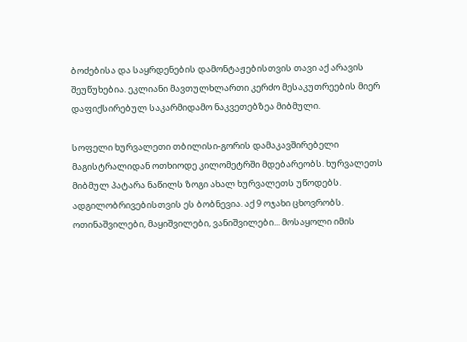ბოძებისა და საყრდენების დამონტაჟებისთვის თავი აქ არავის შეუწუხებია. ეკლიანი მავთულხლართი კერძო მესაკუთრეების მიერ დაფიქსირებულ საკარმიდამო ნაკვეთებზეა მიბმული.

სოფელი ხურვალეთი თბილისი-გორის დამაკავშირებელი მაგისტრალიდან ოთხიოდე კილომეტრში მდებარეობს. ხურვალეთს მიბმულ პატარა ნაწილს ზოგი ახალ ხურვალეთს უწოდებს. ადგილობრივებისთვის ეს ბობნევია. აქ 9 ოჯახი ცხოვრობს. ოთინაშვილები, მაყიშვილები, ვანიშვილები... მოსაყოლი იმის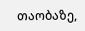თაობაზე,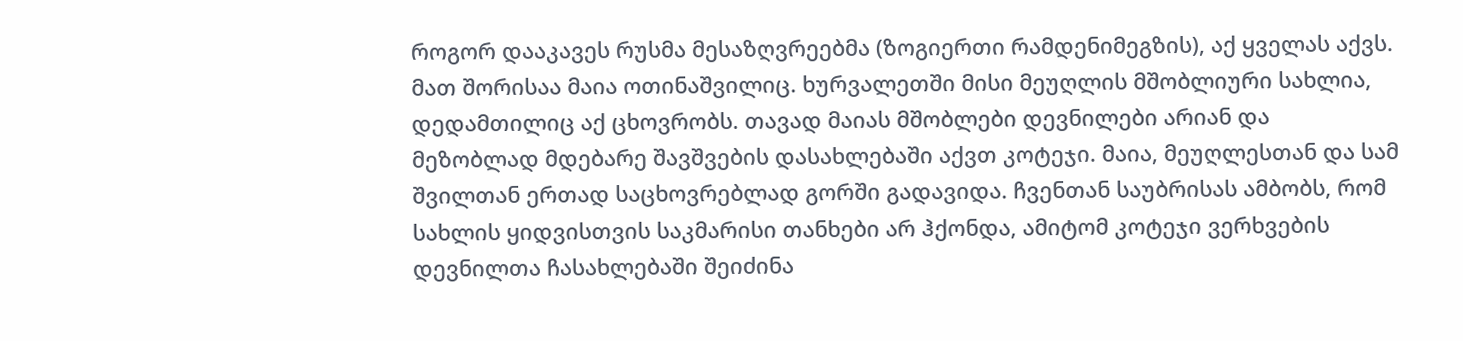როგორ დააკავეს რუსმა მესაზღვრეებმა (ზოგიერთი რამდენიმეგზის), აქ ყველას აქვს. მათ შორისაა მაია ოთინაშვილიც. ხურვალეთში მისი მეუღლის მშობლიური სახლია, დედამთილიც აქ ცხოვრობს. თავად მაიას მშობლები დევნილები არიან და მეზობლად მდებარე შავშვების დასახლებაში აქვთ კოტეჯი. მაია, მეუღლესთან და სამ შვილთან ერთად საცხოვრებლად გორში გადავიდა. ჩვენთან საუბრისას ამბობს, რომ სახლის ყიდვისთვის საკმარისი თანხები არ ჰქონდა, ამიტომ კოტეჯი ვერხვების დევნილთა ჩასახლებაში შეიძინა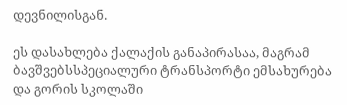დევნილისგან.

ეს დასახლება ქალაქის განაპირასაა, მაგრამ ბავშვებსსპეციალური ტრანსპორტი ემსახურება და გორის სკოლაში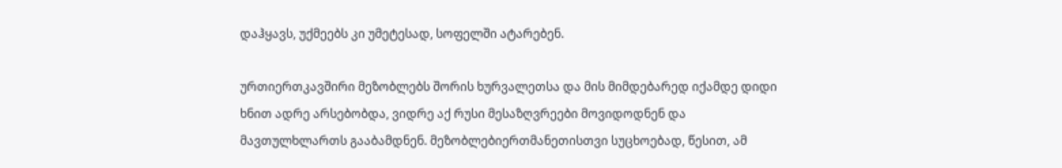დაჰყავს, უქმეებს კი უმეტესად, სოფელში ატარებენ.

ურთიერთკავშირი მეზობლებს შორის ხურვალეთსა და მის მიმდებარედ იქამდე დიდი ხნით ადრე არსებობდა, ვიდრე აქ რუსი მესაზღვრეები მოვიდოდნენ და მავთულხლართს გააბამდნენ. მეზობლებიერთმანეთისთვი სუცხოებად, წესით, ამ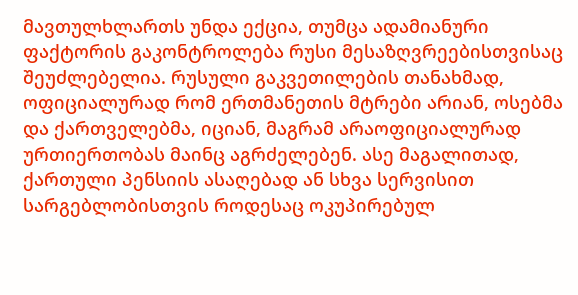მავთულხლართს უნდა ექცია, თუმცა ადამიანური ფაქტორის გაკონტროლება რუსი მესაზღვრეებისთვისაც შეუძლებელია. რუსული გაკვეთილების თანახმად, ოფიციალურად რომ ერთმანეთის მტრები არიან, ოსებმა და ქართველებმა, იციან, მაგრამ არაოფიციალურად ურთიერთობას მაინც აგრძელებენ. ასე მაგალითად, ქართული პენსიის ასაღებად ან სხვა სერვისით სარგებლობისთვის როდესაც ოკუპირებულ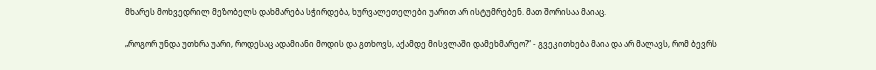მხარეს მოხვედრილ მეზობელს დახმარება სჭირდება, ხურვალეთელები უარით არ ისტუმრებენ. მათ შორისაა მაიაც.

„როგორ უნდა უთხრა უარი, როდესაც ადამიანი მოდის და გთხოვს, აქამდე მისვლაში დამეხმარეო?“ - გვეკითხება მაია და არ მალავს, რომ ბევრს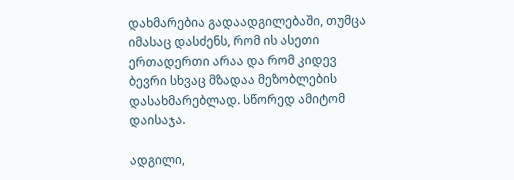დახმარებია გადაადგილებაში, თუმცა იმასაც დასძენს, რომ ის ასეთი ერთადერთი არაა და რომ კიდევ ბევრი სხვაც მზადაა მეზობლების დასახმარებლად. სწორედ ამიტომ დაისაჯა.

ადგილი,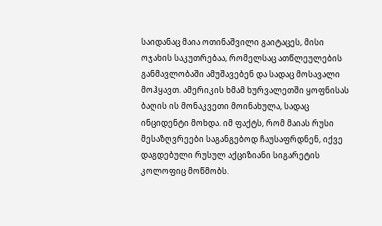საიდანაც მაია ოთინაშვილი გაიტაცეს, მისი ოჯახის საკუთრებაა, რომელსაც ათწლეულების განმავლობაში ამუშავებენ და სადაც მოსავალი მოჰყავთ. ამერიკის ხმამ ხურვალეთში ყოფნისას ბაღის ის მონაკვეთი მოინახულა, სადაც ინციდენტი მოხდა. იმ ფაქტს, რომ მაიას რუსი მესაზღვრეები საგანგებოდ ჩაუსაფრდნენ, იქვე დაგდებული რუსულ აქციზიანი სიგარეტის კოლოფიც მოწმობს.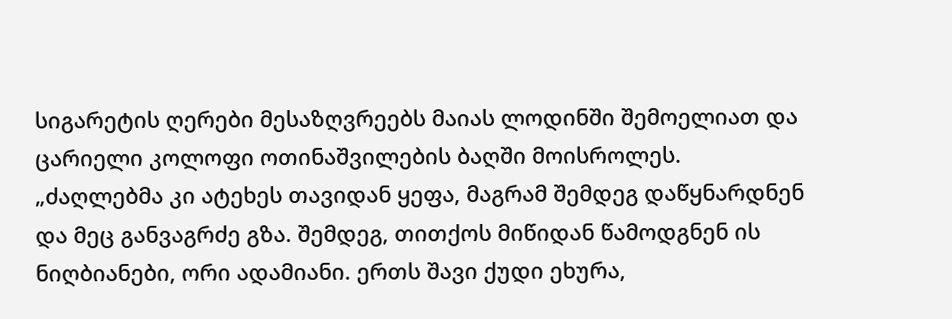სიგარეტის ღერები მესაზღვრეებს მაიას ლოდინში შემოელიათ და ცარიელი კოლოფი ოთინაშვილების ბაღში მოისროლეს. „ძაღლებმა კი ატეხეს თავიდან ყეფა, მაგრამ შემდეგ დაწყნარდნენ და მეც განვაგრძე გზა. შემდეგ, თითქოს მიწიდან წამოდგნენ ის ნიღბიანები, ორი ადამიანი. ერთს შავი ქუდი ეხურა,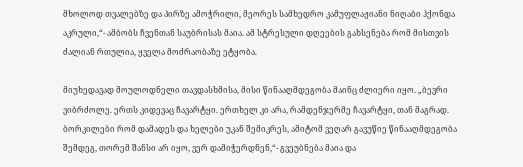მხოლოდ თვალებზე და პირზე ამოჭრილი, მეორეს სამხედრო კამუფლაჟიანი ნიღაბი ჰქონდა აკრული,“- ამბობს ჩვენთან საუბრისას მაია. ამ სტრესული დღეების გახსენება რომ მისთვის ძალიან რთულია, ყველა მოძრაობაზე ეტყობა.

მიუხედავად მოულოდნელი თავდასხმისა, მისი წინააღმდეგობა მაინც ძლიერი იყო. „ბევრი ვიბრძოლე. ერთს კიდევაც ჩავარტყი. ერთხელ კი არა, რამდენჯერმე ჩავარტყი, თან მაგრად. ბორკილები რომ დამადეს და ხელები უკან შემიკრეს, ამიტომ ვეღარ გავუწიე წინააღმდეგობა შემდეგ, თორემ შანსი არ იყო, ვერ დამიჭერდნენ,“- გვეუბნება მაია და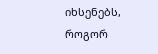იხსენებს, როგორ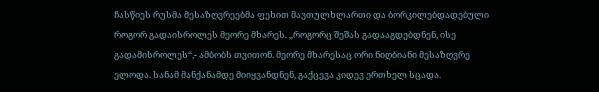ჩასწიეს რუსმა მესაზღვრეებმა ფეხით მავთულხლართი და ბორკილებდადებული როგორ გადაისროლეს მეორე მხარეს. „როგორც შეშას გადააგდებდნენ, ისე გადამისროლეს“,- ამბობს თვითონ. მეორე მხარესაც ორი ნიღბიანი მესაზღვრე ელოდა. სანამ მანქანამდე მიიყვანდნენ, გაქცევა კიდევ ერთხელ სცადა.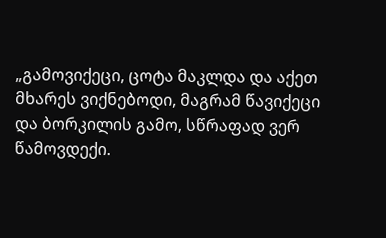„გამოვიქეცი, ცოტა მაკლდა და აქეთ მხარეს ვიქნებოდი, მაგრამ წავიქეცი და ბორკილის გამო, სწრაფად ვერ წამოვდექი.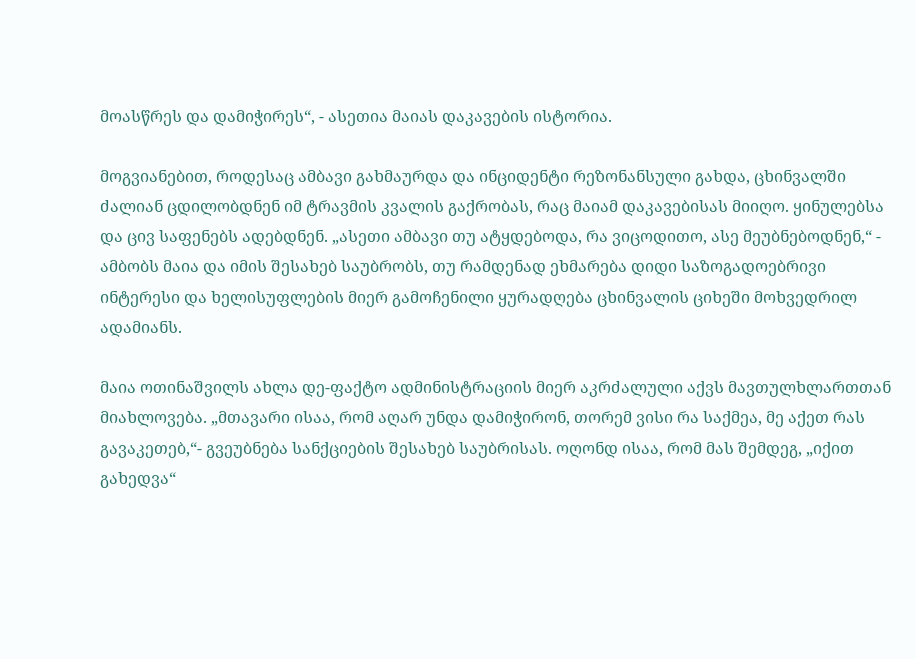მოასწრეს და დამიჭირეს“, - ასეთია მაიას დაკავების ისტორია.

მოგვიანებით, როდესაც ამბავი გახმაურდა და ინციდენტი რეზონანსული გახდა, ცხინვალში ძალიან ცდილობდნენ იმ ტრავმის კვალის გაქრობას, რაც მაიამ დაკავებისას მიიღო. ყინულებსა და ცივ საფენებს ადებდნენ. „ასეთი ამბავი თუ ატყდებოდა, რა ვიცოდითო, ასე მეუბნებოდნენ,“ - ამბობს მაია და იმის შესახებ საუბრობს, თუ რამდენად ეხმარება დიდი საზოგადოებრივი ინტერესი და ხელისუფლების მიერ გამოჩენილი ყურადღება ცხინვალის ციხეში მოხვედრილ ადამიანს.

მაია ოთინაშვილს ახლა დე-ფაქტო ადმინისტრაციის მიერ აკრძალული აქვს მავთულხლართთან მიახლოვება. „მთავარი ისაა, რომ აღარ უნდა დამიჭირონ, თორემ ვისი რა საქმეა, მე აქეთ რას გავაკეთებ,“- გვეუბნება სანქციების შესახებ საუბრისას. ოღონდ ისაა, რომ მას შემდეგ, „იქით გახედვა“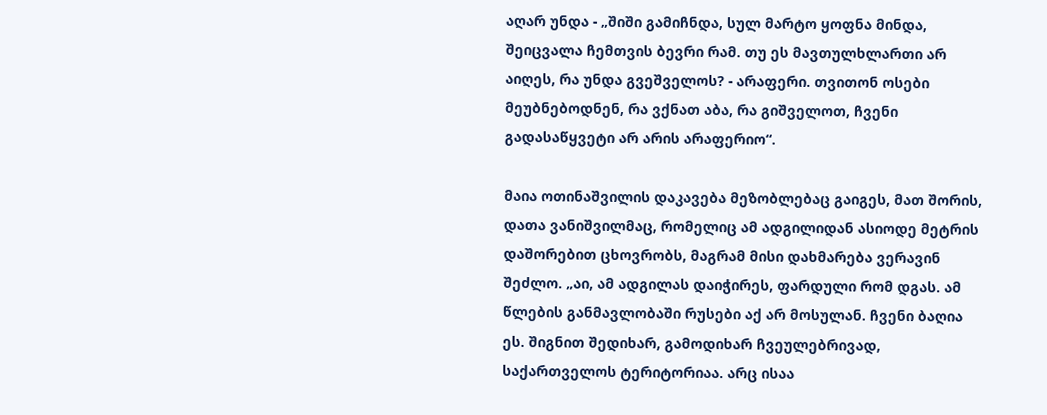აღარ უნდა - „შიში გამიჩნდა, სულ მარტო ყოფნა მინდა, შეიცვალა ჩემთვის ბევრი რამ. თუ ეს მავთულხლართი არ აიღეს, რა უნდა გვეშველოს? - არაფერი. თვითონ ოსები მეუბნებოდნენ, რა ვქნათ აბა, რა გიშველოთ, ჩვენი გადასაწყვეტი არ არის არაფერიო“.

მაია ოთინაშვილის დაკავება მეზობლებაც გაიგეს, მათ შორის, დათა ვანიშვილმაც, რომელიც ამ ადგილიდან ასიოდე მეტრის დაშორებით ცხოვრობს, მაგრამ მისი დახმარება ვერავინ შეძლო. „აი, ამ ადგილას დაიჭირეს, ფარდული რომ დგას. ამ წლების განმავლობაში რუსები აქ არ მოსულან. ჩვენი ბაღია ეს. შიგნით შედიხარ, გამოდიხარ ჩვეულებრივად, საქართველოს ტერიტორიაა. არც ისაა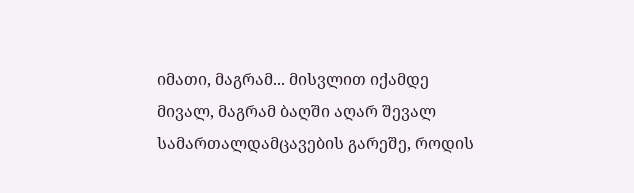იმათი, მაგრამ... მისვლით იქამდე მივალ, მაგრამ ბაღში აღარ შევალ სამართალდამცავების გარეშე, როდის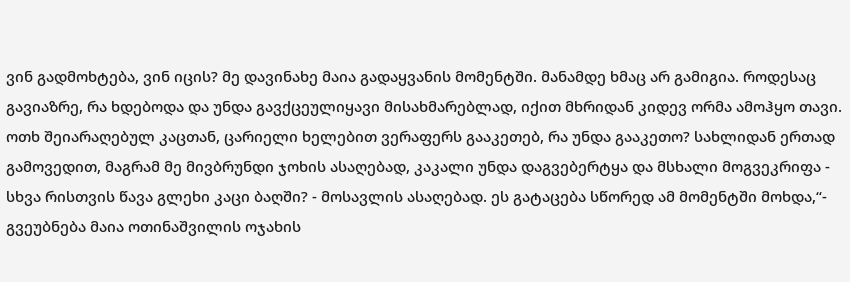ვინ გადმოხტება, ვინ იცის? მე დავინახე მაია გადაყვანის მომენტში. მანამდე ხმაც არ გამიგია. როდესაც გავიაზრე, რა ხდებოდა და უნდა გავქცეულიყავი მისახმარებლად, იქით მხრიდან კიდევ ორმა ამოჰყო თავი. ოთხ შეიარაღებულ კაცთან, ცარიელი ხელებით ვერაფერს გააკეთებ, რა უნდა გააკეთო? სახლიდან ერთად გამოვედით, მაგრამ მე მივბრუნდი ჯოხის ასაღებად, კაკალი უნდა დაგვებერტყა და მსხალი მოგვეკრიფა - სხვა რისთვის წავა გლეხი კაცი ბაღში? - მოსავლის ასაღებად. ეს გატაცება სწორედ ამ მომენტში მოხდა,“- გვეუბნება მაია ოთინაშვილის ოჯახის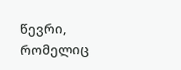წევრი, რომელიც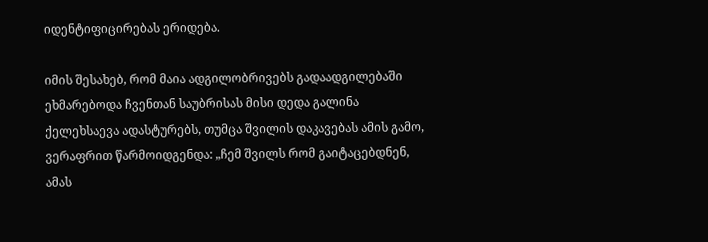იდენტიფიცირებას ერიდება.

იმის შესახებ, რომ მაია ადგილობრივებს გადაადგილებაში ეხმარებოდა ჩვენთან საუბრისას მისი დედა გალინა ქელეხსაევა ადასტურებს, თუმცა შვილის დაკავებას ამის გამო, ვერაფრით წარმოიდგენდა: „ჩემ შვილს რომ გაიტაცებდნენ, ამას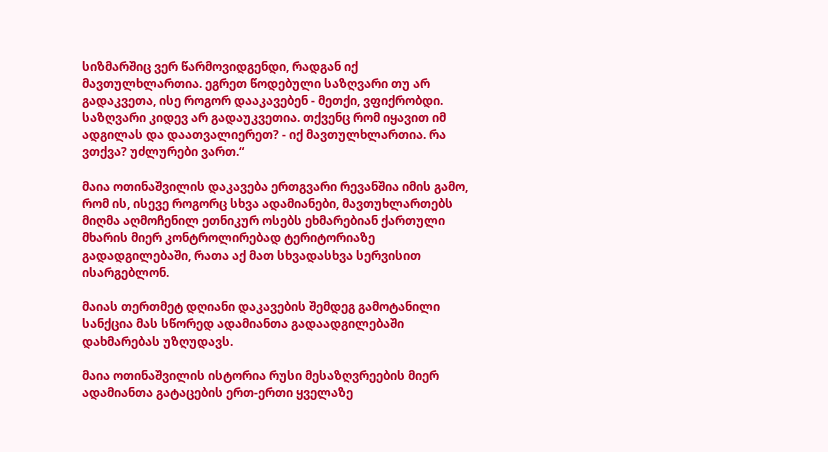სიზმარშიც ვერ წარმოვიდგენდი, რადგან იქ მავთულხლართია. ეგრეთ წოდებული საზღვარი თუ არ გადაკვეთა, ისე როგორ დააკავებენ - მეთქი, ვფიქრობდი. საზღვარი კიდევ არ გადაუკვეთია. თქვენც რომ იყავით იმ ადგილას და დაათვალიერეთ? - იქ მავთულხლართია. რა ვთქვა? უძლურები ვართ.“

მაია ოთინაშვილის დაკავება ერთგვარი რევანშია იმის გამო, რომ ის, ისევე როგორც სხვა ადამიანები, მავთუხლართებს მიღმა აღმოჩენილ ეთნიკურ ოსებს ეხმარებიან ქართული მხარის მიერ კონტროლირებად ტერიტორიაზე გადადგილებაში, რათა აქ მათ სხვადასხვა სერვისით ისარგებლონ.

მაიას თერთმეტ დღიანი დაკავების შემდეგ გამოტანილი სანქცია მას სწორედ ადამიანთა გადაადგილებაში დახმარებას უზღუდავს.

მაია ოთინაშვილის ისტორია რუსი მესაზღვრეების მიერ ადამიანთა გატაცების ერთ-ერთი ყველაზე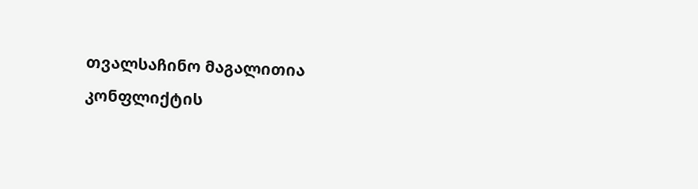თვალსაჩინო მაგალითია კონფლიქტის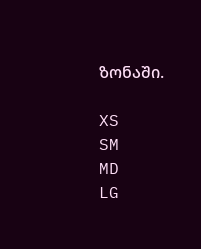ზონაში.

XS
SM
MD
LG